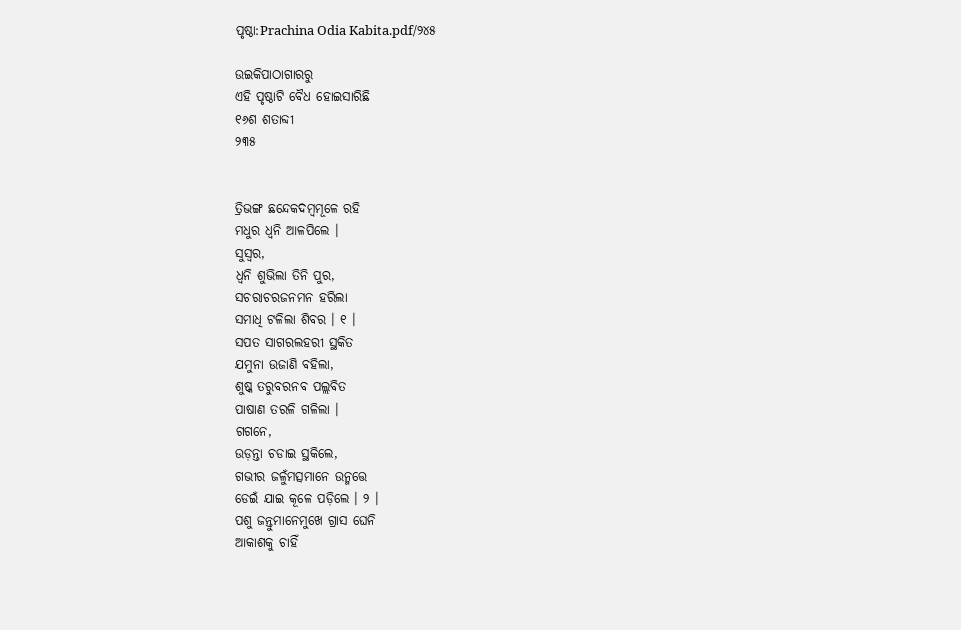ପୃଷ୍ଠା:Prachina Odia Kabita.pdf/୨୪୫

ଉଇକିପାଠାଗାର‌ରୁ
ଏହି ପୃଷ୍ଠାଟି ବୈଧ ହୋଇସାରିଛି
୧୬ଶ ଶତାବ୍ଦୀ
୨୩୫


ତ୍ରିଭଙ୍ଗ ଛନ୍ଦେକଦମ୍ବମୂଳେ ରହି
ମଧୁର ଧ୍ୱନି ଆଳପିଲେ ।
ସୁସ୍ୱର,
ଧ୍ୱନି ଶୁଭିଲା ତିନି ପୁର,
ସଚରାଚରଜନମନ ହରିଲା
ସମାଧି ଟଳିଲା ଶିବର । ୧ ।
ସପତ ସାଗରଲହରୀ ସ୍ଥକିତ
ଯମୁନା ଉଜାଣି ବହିଲା,
ଶୁଷ୍କ ତରୁବରନବ ପଲ୍ଲବିତ
ପାଷାଣ ତରଳି ଗଳିଲା ।
ଗଗନେ,
ଉଡ଼ନ୍ତା ଚଡାଇ ସ୍ଥକିଲେ,
ଗଭୀର ଜଳୁଁମତ୍ସମାନେ ଉନ୍ମତ୍ତେ
ଡେଇଁ ଯାଇ କୂଳେ ପଡ଼ିଲେ । ୨ ।
ପଶୁ ଜନ୍ତୁମାନେମୁଖେ ଗ୍ରାସ ଘେନି
ଆକାଶକୁ ଚାହିଁ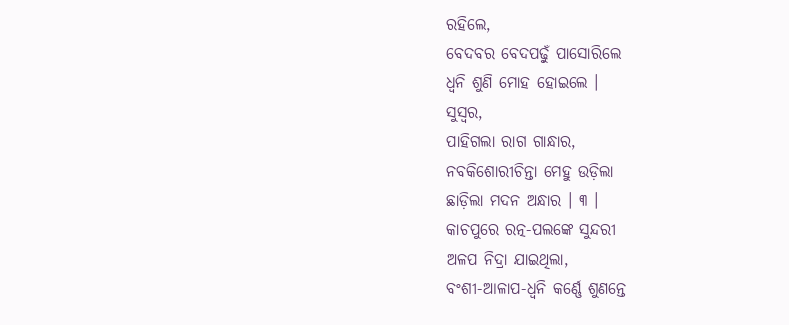ରହିଲେ,
ବେଦବର ବେଦପଢ଼ୁଁ ପାସୋରିଲେ
ଧ୍ୱନି ଶୁଣି ମୋହ ହୋଇଲେ ।
ସୁସ୍ୱର,
ପାହିଗଲା ରାଗ ଗାନ୍ଧାର,
ନବକିଶୋରୀଚିନ୍ତା ମେହୁ ଉଡ଼ିଲା
ଛାଡ଼ିଲା ମଦନ ଅନ୍ଧାର । ୩ ।
କାଚପୁରେ ରତ୍ନ-ପଲଙ୍କେ ସୁନ୍ଦରୀ
ଅଳପ ନିଦ୍ରା ଯାଇଥିଲା,
ବଂଶୀ-ଆଳାପ-ଧ୍ୱନି କର୍ଣ୍ଣେ ଶୁଣନ୍ତେ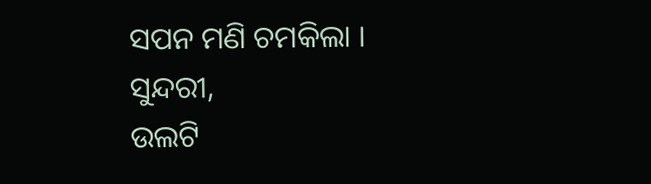ସପନ ମଣି ଚମକିଲା ।
ସୁନ୍ଦରୀ,
ଉଲଟି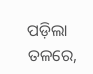ପଡ଼ିଲା ତଳରେ,